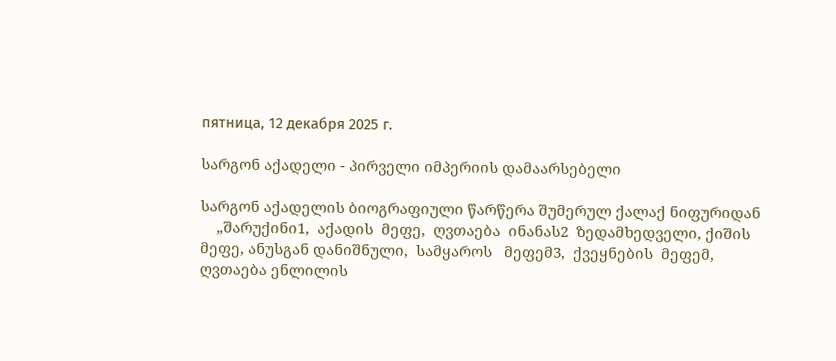пятница, 12 декабря 2025 г.

სარგონ აქადელი - პირველი იმპერიის დამაარსებელი

სარგონ აქადელის ბიოგრაფიული წარწერა შუმერულ ქალაქ ნიფურიდან
    „შარუქინი1,  აქადის  მეფე,  ღვთაება  ინანას2  ზედამხედველი, ქიშის მეფე, ანუსგან დანიშნული,  სამყაროს   მეფემ3,  ქვეყნების  მეფემ,  ღვთაება ენლილის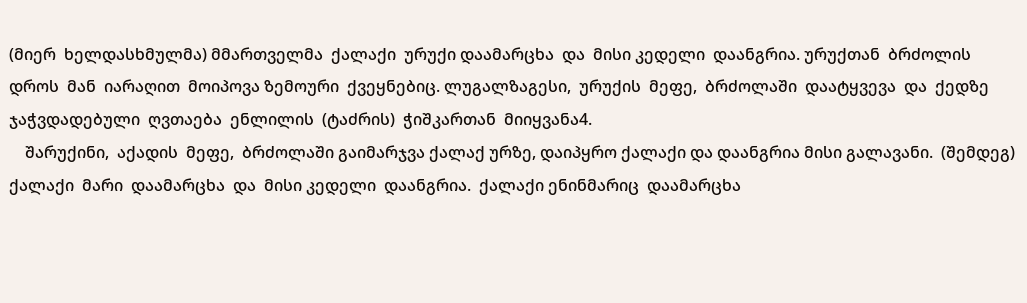(მიერ  ხელდასხმულმა) მმართველმა  ქალაქი  ურუქი დაამარცხა  და  მისი კედელი  დაანგრია. ურუქთან  ბრძოლის  დროს  მან  იარაღით  მოიპოვა ზემოური  ქვეყნებიც. ლუგალზაგესი,  ურუქის  მეფე,  ბრძოლაში  დაატყვევა  და  ქედზე  ჯაჭვდადებული  ღვთაება  ენლილის  (ტაძრის)  ჭიშკართან  მიიყვანა4.
    შარუქინი,  აქადის  მეფე,  ბრძოლაში გაიმარჯვა ქალაქ ურზე, დაიპყრო ქალაქი და დაანგრია მისი გალავანი.  (შემდეგ) ქალაქი  მარი  დაამარცხა  და  მისი კედელი  დაანგრია.  ქალაქი ენინმარიც  დაამარცხა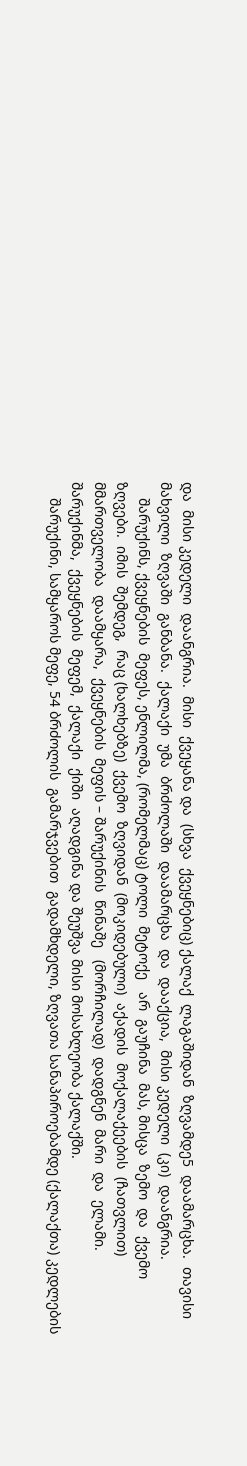და  მისი კედელი  დაანგრია.  მისი  ქვეყანა და  (სხვა  ქვეყნებიც) ქალაქ  ლაგაშიდან  ზღვამდე5  დაამარცხა.  თავისი მახვილი  ზღვაში  განბანა.  ქალაქი  უმა  ბრძოლაში  დაამარცხა  და  დააქცია,  მისი კედელი  (კი)  დაანგრია.
    შარუქინს, ქვეყნების  მეფეს, ენლილმა, (რომელმაც) ტოლი  მეტოქე   არ  გაუჩინა  მას, მისცა  ზემო  და  ქვემო ზღვები.  იმის  შემდეგ,  რაც (ხალხებზე)  ქვემო  ზღვიდან  (მოკიდებული)  აქადის  მოქალაქეების  (ჩათვლით)  მმართველობა  დაამყარა,  ქვეყნების  მეფის – შარუქინის  წინაშე   (მორჩილად)  დადგნენ  მარი  და  ელამი.  შარუქინმა,  ქვეყნების  მეფემ,  ქალაქი  ქიში  აღადგინა და შეუშვა მისი მოსახლეობა ქალაქში.
    შარუქინი, სამყაროს მეფე, 54 ბრძოლის  გამარჯვებით  გადამხდელი, ზღვათა სანაპიროებამდე (ქალაქთა) კედლების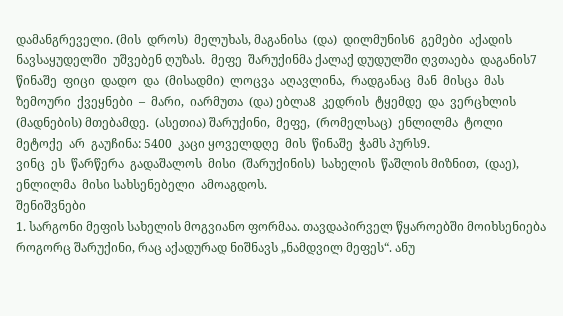დამანგრეველი. (მის  დროს)  მელუხას, მაგანისა  (და)  დილმუნის6  გემები  აქადის  ნავსაყუდელში  უშვებენ ღუზას.  მეფე  შარუქინმა ქალაქ დუდულში ღვთაება  დაგანის7  წინაშე  ფიცი  დადო  და  (მისადმი)  ლოცვა  აღავლინა,  რადგანაც  მან  მისცა  მას  ზემოური  ქვეყნები  –  მარი,  იარმუთა  (და) ებლა8  კედრის  ტყემდე  და  ვერცხლის  (მადნების) მთებამდე.  (ასეთია) შარუქინი,  მეფე,  (რომელსაც)  ენლილმა  ტოლი  მეტოქე  არ  გაუჩინა: 5400  კაცი ყოველდღე  მის  წინაშე  ჭამს პურს9.
ვინც  ეს  წარწერა  გადაშალოს  მისი  (შარუქინის)  სახელის  წაშლის მიზნით,  (დაე), ენლილმა  მისი სახსენებელი  ამოაგდოს.
შენიშვნები
1. სარგონი მეფის სახელის მოგვიანო ფორმაა. თავდაპირველ წყაროებში მოიხსენიება როგორც შარუქინი, რაც აქადურად ნიშნავს „ნამდვილ მეფეს“. ანუ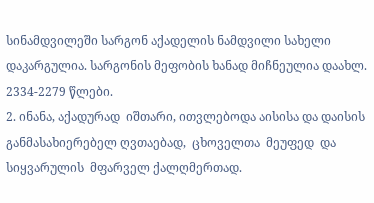სინამდვილეში სარგონ აქადელის ნამდვილი სახელი დაკარგულია. სარგონის მეფობის ხანად მიჩნეულია დაახლ. 2334-2279 წლები.
2. ინანა, აქადურად  იშთარი, ითვლებოდა აისისა და დაისის  განმასახიერებელ ღვთაებად,  ცხოველთა  მეუფედ  და  სიყვარულის  მფარველ ქალღმერთად.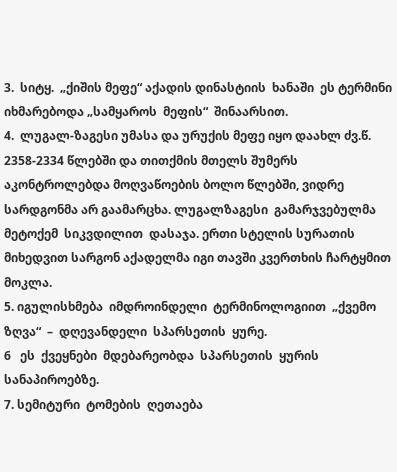3.  სიტყ.  „ქიშის მეფე“ აქადის დინასტიის  ხანაში  ეს ტერმინი  იხმარებოდა „სამყაროს  მეფის“  შინაარსით.
4.  ლუგალ-ზაგესი უმასა და ურუქის მეფე იყო დაახლ ძვ.წ. 2358-2334 წლებში და თითქმის მთელს შუმერს აკონტროლებდა მოღვაწოების ბოლო წლებში, ვიდრე სარდგონმა არ გაამარცხა. ლუგალზაგესი  გამარჯვებულმა  მეტოქემ  სიკვდილით  დასაჯა. ერთი სტელის სურათის მიხედვით სარგონ აქადელმა იგი თავში კვერთხის ჩარტყმით მოკლა.
5. იგულისხმება  იმდროინდელი  ტერმინოლოგიით  „ქვემო  ზღვა“  –  დღევანდელი  სპარსეთის  ყურე.
6   ეს  ქვეყნები  მდებარეობდა  სპარსეთის  ყურის  სანაპიროებზე.
7. სემიტური  ტომების  ღეთაება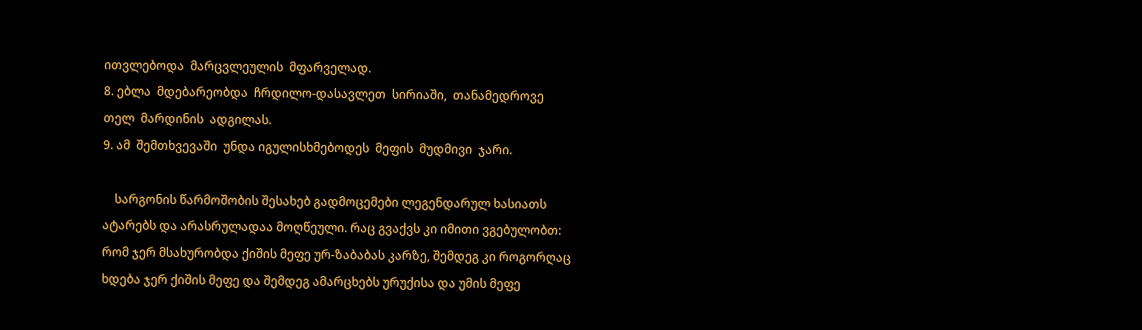ითვლებოდა  მარცვლეულის  მფარველად.
8. ებლა  მდებარეობდა  ჩრდილო-დასავლეთ  სირიაში,  თანამედროვე  თელ  მარდინის  ადგილას.
9. ამ  შემთხვევაში  უნდა იგულისხმებოდეს  მეფის  მუდმივი  ჯარი.

    სარგონის წარმოშობის შესახებ გადმოცემები ლეგენდარულ ხასიათს ატარებს და არასრულადაა მოღწეული. რაც გვაქვს კი იმითი ვგებულობთ: რომ ჯერ მსახურობდა ქიშის მეფე ურ-ზაბაბას კარზე, შემდეგ კი როგორღაც ხდება ჯერ ქიშის მეფე და შემდეგ ამარცხებს ურუქისა და უმის მეფე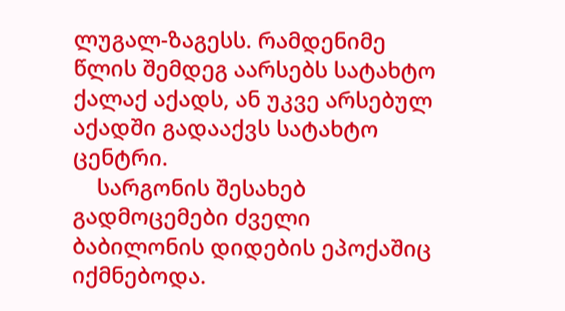ლუგალ-ზაგესს. რამდენიმე წლის შემდეგ აარსებს სატახტო ქალაქ აქადს, ან უკვე არსებულ აქადში გადააქვს სატახტო ცენტრი.
    სარგონის შესახებ გადმოცემები ძველი ბაბილონის დიდების ეპოქაშიც იქმნებოდა.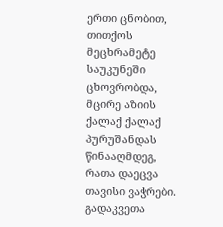ერთი ცნობით, თითქოს მეცხრამეტე საუკუნეში ცხოვრობდა, მცირე აზიის ქალაქ ქალაქ პურუშანდას წინააღმდეგ, რათა დაეცვა თავისი ვაჭრები. გადაკვეთა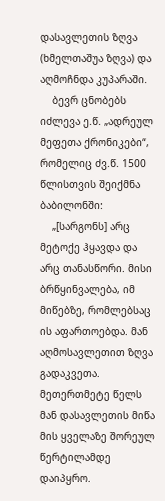დასავლეთის ზღვა (ხმელთაშუა ზღვა) და აღმოჩნდა კუპარაში.
    ბევრ ცნობებს იძლევა ე.წ. „ადრეულ მეფეთა ქრონიკები“, რომელიც ძვ.წ. 1500 წლისთვის შეიქმნა ბაბილონში:
    „[სარგონს] არც მეტოქე ჰყავდა და არც თანასწორი. მისი ბრწყინვალება, იმ მიწებზე, რომლებსაც ის აფართოებდა. მან აღმოსავლეთით ზღვა გადაკვეთა. მეთერთმეტე წელს მან დასავლეთის მიწა მის ყველაზე შორეულ წერტილამდე დაიპყრო.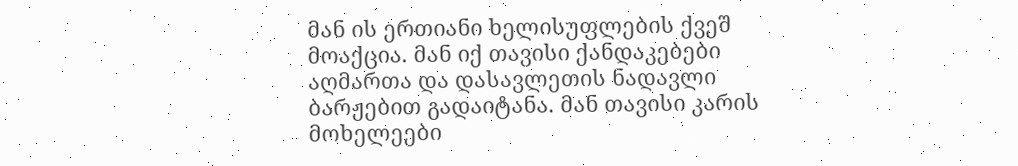მან ის ერთიანი ხელისუფლების ქვეშ მოაქცია. მან იქ თავისი ქანდაკებები აღმართა და დასავლეთის ნადავლი ბარჟებით გადაიტანა. მან თავისი კარის მოხელეები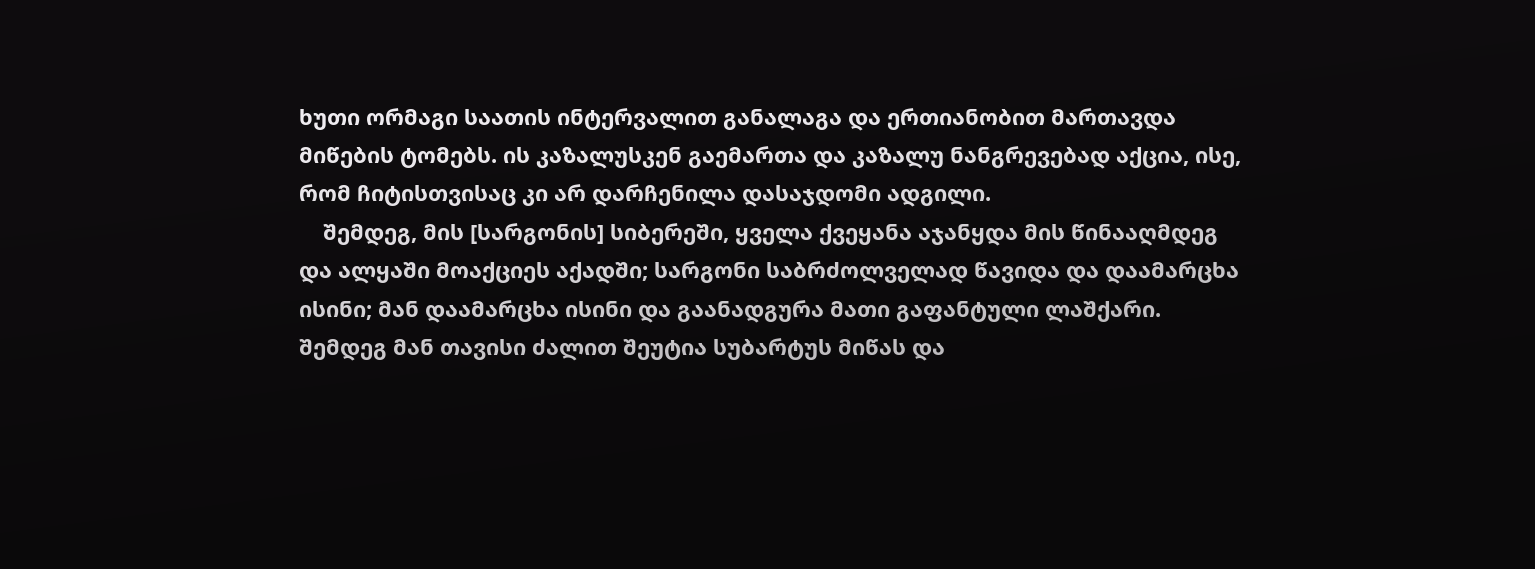ხუთი ორმაგი საათის ინტერვალით განალაგა და ერთიანობით მართავდა მიწების ტომებს. ის კაზალუსკენ გაემართა და კაზალუ ნანგრევებად აქცია, ისე, რომ ჩიტისთვისაც კი არ დარჩენილა დასაჯდომი ადგილი.
    შემდეგ, მის [სარგონის] სიბერეში, ყველა ქვეყანა აჯანყდა მის წინააღმდეგ და ალყაში მოაქციეს აქადში; სარგონი საბრძოლველად წავიდა და დაამარცხა ისინი; მან დაამარცხა ისინი და გაანადგურა მათი გაფანტული ლაშქარი. შემდეგ მან თავისი ძალით შეუტია სუბარტუს მიწას და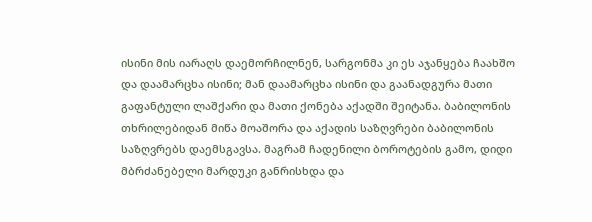ისინი მის იარაღს დაემორჩილნენ, სარგონმა კი ეს აჯანყება ჩაახშო და დაამარცხა ისინი; მან დაამარცხა ისინი და გაანადგურა მათი გაფანტული ლაშქარი და მათი ქონება აქადში შეიტანა. ბაბილონის თხრილებიდან მიწა მოაშორა და აქადის საზღვრები ბაბილონის საზღვრებს დაემსგავსა. მაგრამ ჩადენილი ბოროტების გამო, დიდი მბრძანებელი მარდუკი განრისხდა და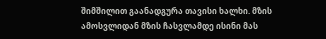შიმშილით გაანადგურა თავისი ხალხი. მზის ამოსვლიდან მზის ჩასვლამდე ისინი მას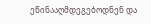ეწინააღმდეგებოდნენ და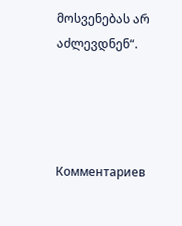მოსვენებას არ აძლევდნენ“.




Комментариев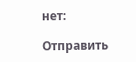нет:

Отправить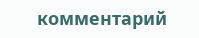комментарий